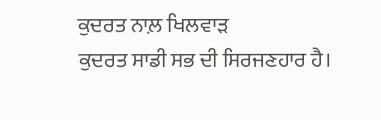ਕੁਦਰਤ ਨਾਲ਼ ਖਿਲਵਾੜ
ਕੁਦਰਤ ਸਾਡੀ ਸਭ ਦੀ ਸਿਰਜਣਹਾਰ ਹੈ।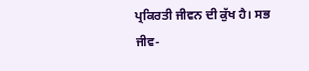ਪ੍ਰਕਿਰਤੀ ਜੀਵਨ ਦੀ ਕੁੱਖ ਹੈ। ਸਭ ਜੀਵ-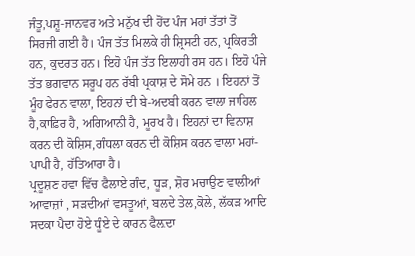ਜੰਤੂ,ਪਸ਼ੂ-ਜਾਨਵਰ ਅਤੇ ਮਨੁੱਖ ਦੀ ਹੋਂਦ ਪੰਜ ਮਹਾਂ ਤੱਤਾਂ ਤੋਂ ਸਿਰਜੀ ਗਈ ਹੈ। ਪੰਜ ਤੱਤ ਮਿਲਕੇ ਹੀ ਸ਼੍ਰਿਸਟੀ ਹਨ, ਪ੍ਰਕਿਰਤੀ ਹਨ, ਕੁਦਰਤ ਹਨ। ਇਹੋ ਪੰਜ ਤੱਤ ਇਲਾਹੀ ਰਸ ਹਨ। ਇਹੋ ਪੰਜੇ ਤੱਤ ਭਗਵਾਨ ਸਰੂਪ ਹਨ ਰੱਬੀ ਪ੍ਰਕਾਸ਼ ਦੇ ਸੋਮੇ ਹਨ । ਇਹਨਾਂ ਤੋਂ ਮੂੰਹ ਫੇਰਨ ਵਾਲਾ, ਇਹਨਾਂ ਦੀ ਬੇ-ਅਦਬੀ ਕਰਨ ਵਾਲਾ ਜਾਹਿਲ ਹੈ,ਕਾਫ਼ਿਰ ਹੈ, ਅਗਿਆਨੀ ਹੈ, ਮੂਰਖ ਹੈ। ਇਹਨਾਂ ਦਾ ਵਿਨਾਸ਼ ਕਰਨ ਦੀ ਕੋਸ਼ਿਸ,ਗੰਧਲਾ ਕਰਨ ਦੀ ਕੋਸ਼ਿਸ ਕਰਨ ਵਾਲਾ ਮਹਾਂ-ਪਾਪੀ ਹੈ, ਹੱਤਿਆਰਾ ਹੈ।
ਪ੍ਰਦੂਸ਼ਣ ਹਵਾ ਵਿੱਚ ਫੈਲਾਏ ਗੰਦ, ਧੂੜ, ਸ਼ੋਰ ਮਚਾਉਣ ਵਾਲੀਆਂ ਆਵਾਜ਼ਾਂ , ਸੜਦੀਆਂ ਵਸਤੂਆਂ, ਬਲਦੇ ਤੇਲ,ਕੋਲੇ, ਲੱਕੜ ਆਦਿ ਸਦਕਾ ਪੈਦਾ ਹੋਏ ਧੂੰਏ ਦੇ ਕਾਰਨ ਫੈਲ਼ਦਾ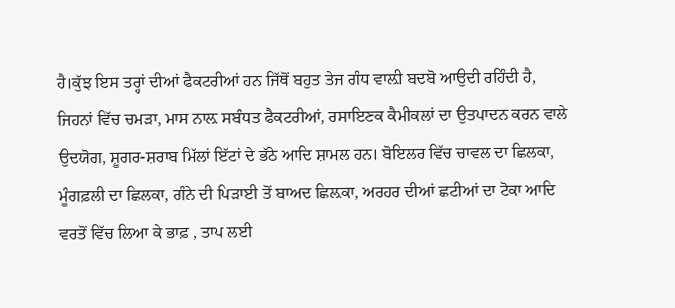ਹੈ।ਕੁੱਝ ਇਸ ਤਰ੍ਹਾਂ ਦੀਆਂ ਫੈਕਟਰੀਆਂ ਹਨ ਜਿੱਥੋਂ ਬਹੁਤ ਤੇਜ ਗੰਧ ਵਾਲ਼ੀ ਬਦਬੋ ਆਉਦੀ ਰਹਿੰਦੀ ਹੈ, ਜਿਹਨਾਂ ਵਿੱਚ ਚਮੜਾ, ਮਾਸ ਨਾਲ਼ ਸਬੰਧਤ ਫੈਕਟਰੀਆਂ, ਰਸਾਇਣਕ ਕੈਮੀਕਲਾਂ ਦਾ ਉਤਪਾਦਨ ਕਰਨ ਵਾਲੇ ਉਦਯੋਗ, ਸ਼ੂਗਰ-ਸ਼ਰਾਬ ਮਿੱਲਾਂ ਇੱਟਾਂ ਦੇ ਭੱਠੇ ਆਦਿ ਸ਼ਾਮਲ ਹਨ। ਬੋਇਲਰ ਵਿੱਚ ਚਾਵਲ ਦਾ ਛਿਲਕਾ, ਮੂੰਗਫ਼ਲੀ ਦਾ ਛਿਲਕਾ, ਗੰਨੇ ਦੀ ਪਿੜਾਈ ਤੋਂ ਬਾਅਦ ਛਿਲ਼ਕਾ, ਅਰਹਰ ਦੀਆਂ ਛਟੀਆਂ ਦਾ ਟੋਕਾ ਆਦਿ ਵਰਤੋਂ ਵਿੱਚ ਲਿਆ ਕੇ ਭਾਫ਼ , ਤਾਪ ਲਈ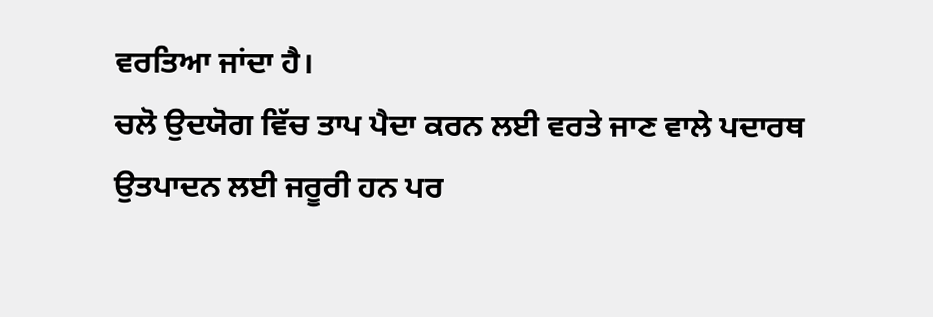ਵਰਤਿਆ ਜਾਂਦਾ ਹੈ।
ਚਲੋ ਉਦਯੋਗ ਵਿੱਚ ਤਾਪ ਪੈਦਾ ਕਰਨ ਲਈ ਵਰਤੇ ਜਾਣ ਵਾਲੇ ਪਦਾਰਥ ਉਤਪਾਦਨ ਲਈ ਜਰੂਰੀ ਹਨ ਪਰ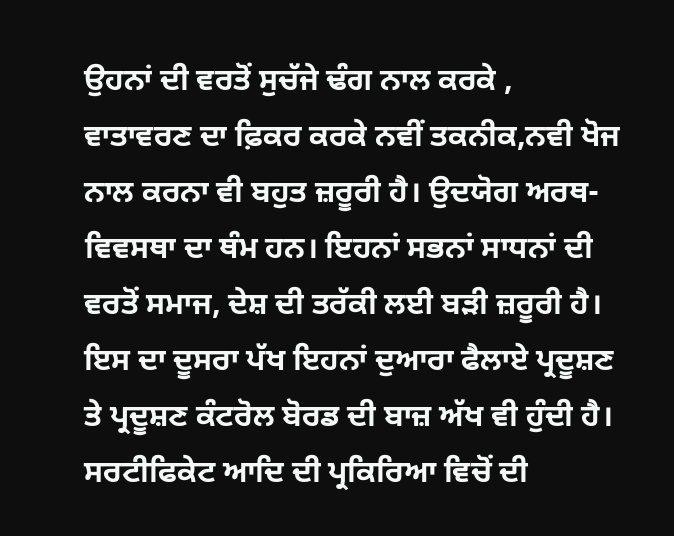ਉਹਨਾਂ ਦੀ ਵਰਤੋਂ ਸੁਚੱਜੇ ਢੰਗ ਨਾਲ ਕਰਕੇ , ਵਾਤਾਵਰਣ ਦਾ ਫ਼ਿਕਰ ਕਰਕੇ ਨਵੀਂ ਤਕਨੀਕ,ਨਵੀ ਖੋਜ ਨਾਲ ਕਰਨਾ ਵੀ ਬਹੁਤ ਜ਼ਰੂਰੀ ਹੈ। ਉਦਯੋਗ ਅਰਥ-ਵਿਵਸਥਾ ਦਾ ਥੰਮ ਹਨ। ਇਹਨਾਂ ਸਭਨਾਂ ਸਾਧਨਾਂ ਦੀ ਵਰਤੋਂ ਸਮਾਜ, ਦੇਸ਼ ਦੀ ਤਰੱਕੀ ਲਈ ਬੜੀ ਜ਼ਰੂਰੀ ਹੈ। ਇਸ ਦਾ ਦੂਸਰਾ ਪੱਖ ਇਹਨਾਂ ਦੁਆਰਾ ਫੈਲਾਏ ਪ੍ਰਦੂਸ਼ਣ ਤੇ ਪ੍ਰਦੂਸ਼ਣ ਕੰਟਰੋਲ ਬੋਰਡ ਦੀ ਬਾਜ਼ ਅੱਖ ਵੀ ਹੁੰਦੀ ਹੈ। ਸਰਟੀਫਿਕੇਟ ਆਦਿ ਦੀ ਪ੍ਰਕਿਰਿਆ ਵਿਚੋਂ ਦੀ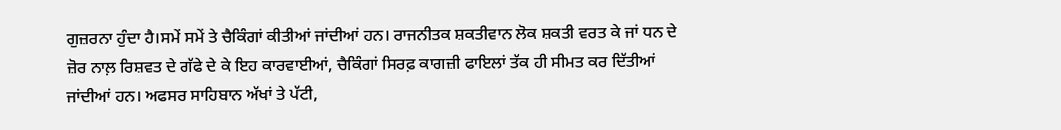ਗੁਜ਼ਰਨਾ ਹੁੰਦਾ ਹੈ।ਸਮੇਂ ਸਮੇਂ ਤੇ ਚੈਕਿੰਗਾਂ ਕੀਤੀਆਂ ਜਾਂਦੀਆਂ ਹਨ। ਰਾਜਨੀਤਕ ਸ਼ਕਤੀਵਾਨ ਲੋਕ ਸ਼ਕਤੀ ਵਰਤ ਕੇ ਜਾਂ ਧਨ ਦੇ ਜ਼ੋਰ ਨਾਲ਼ ਰਿਸ਼ਵਤ ਦੇ ਗੱਫੇ ਦੇ ਕੇ ਇਹ ਕਾਰਵਾਈਆਂ, ਚੈਕਿੰਗਾਂ ਸਿਰਫ਼ ਕਾਗਜ਼ੀ ਫਾਇਲਾਂ ਤੱਕ ਹੀ ਸੀਮਤ ਕਰ ਦਿੱਤੀਆਂ ਜਾਂਦੀਆਂ ਹਨ। ਅਫਸਰ ਸਾਹਿਬਾਨ ਅੱਖਾਂ ਤੇ ਪੱਟੀ,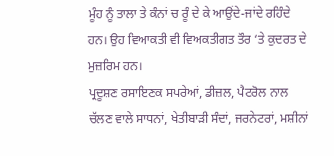ਮੂੰਹ ਨੂੰ ਤਾਲਾ ਤੇ ਕੰਨਾਂ ਚ ਰੂੰ ਦੇ ਕੇ ਆਉਂਦੇ-ਜਾਂਦੇ ਰਹਿੰਦੇ ਹਨ। ਉਹ ਵਿਆਕਤੀ ਵੀ ਵਿਅਕਤੀਗਤ ਤੌਰ ‘ਤੇ ਕੁਦਰਤ ਦੇ ਮੁਜ਼ਰਿਮ ਹਨ।
ਪ੍ਰਦੂਸ਼ਣ ਰਸਾਇਣਕ ਸਪਰੇਆਂ, ਡੀਜ਼ਲ, ਪੈਟਰੋਲ ਨਾਲ ਚੱਲਣ ਵਾਲੇ ਸਾਧਨਾਂ, ਖੇਤੀਬਾੜੀ ਸੰਦਾਂ, ਜਰਨੇਟਰਾਂ, ਮਸ਼ੀਨਾਂ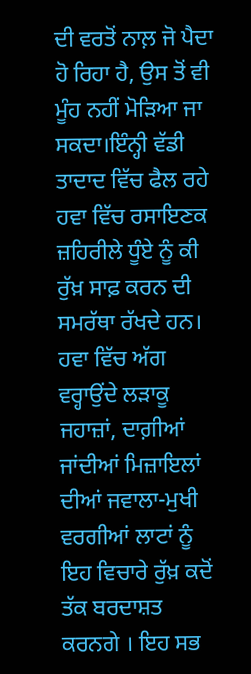ਦੀ ਵਰਤੋਂ ਨਾਲ਼ ਜੋ ਪੈਦਾ ਹੋ ਰਿਹਾ ਹੈ, ਉਸ ਤੋਂ ਵੀ ਮੂੰਹ ਨਹੀਂ ਮੋੜਿਆ ਜਾ ਸਕਦਾ।ਇੰਨ੍ਹੀ ਵੱਡੀ ਤਾਦਾਦ ਵਿੱਚ ਫੈਲ ਰਹੇ ਹਵਾ ਵਿੱਚ ਰਸਾਇਣਕ ਜ਼ਹਿਰੀਲੇ ਧੂੰਏ ਨੂੰ ਕੀ ਰੁੱਖ਼ ਸਾਫ਼ ਕਰਨ ਦੀ ਸਮਰੱਥਾ ਰੱਖਦੇ ਹਨ। ਹਵਾ ਵਿੱਚ ਅੱਗ ਵਰ੍ਹਾਉਂਦੇ ਲੜਾਕੂ ਜਹਾਜ਼ਾਂ, ਦਾਗ਼ੀਆਂ ਜਾਂਦੀਆਂ ਮਿਜ਼ਾਇਲਾਂ ਦੀਆਂ ਜਵਾਲਾ-ਮੁਖੀ ਵਰਗੀਆਂ ਲਾਟਾਂ ਨੂੰ ਇਹ ਵਿਚਾਰੇ ਰੁੱਖ਼ ਕਦੋਂ ਤੱਕ ਬਰਦਾਸ਼ਤ ਕਰਨਗੇ । ਇਹ ਸਭ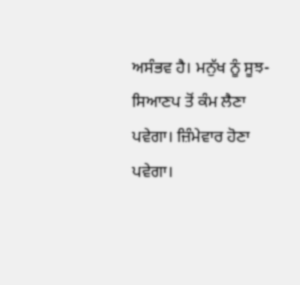ਅਸੰਭਵ ਹੈ। ਮਨੁੱਖ ਨੂੰ ਸੂਝ-ਸਿਆਣਪ ਤੋਂ ਕੰਮ ਲੈਣਾ ਪਵੇਗਾ। ਜ਼ਿੰਮੇਵਾਰ ਹੋਣਾ ਪਵੇਗਾ।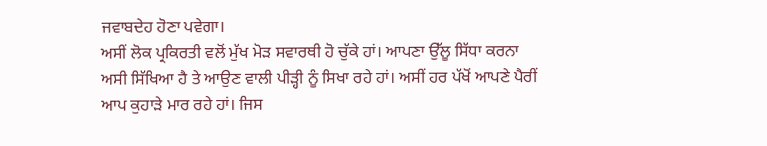ਜਵਾਬਦੇਹ ਹੋਣਾ ਪਵੇਗਾ।
ਅਸੀਂ ਲੋਕ ਪ੍ਰਕਿਰਤੀ ਵਲੋਂ ਮੁੱਖ ਮੋੜ ਸਵਾਰਥੀ ਹੋ ਚੁੱਕੇ ਹਾਂ। ਆਪਣਾ ਉੱਲੂ ਸਿੱਧਾ ਕਰਨਾ ਅਸੀ ਸਿੱਖਿਆ ਹੈ ਤੇ ਆਉਣ ਵਾਲੀ ਪੀੜ੍ਹੀ ਨੂੰ ਸਿਖਾ ਰਹੇ ਹਾਂ। ਅਸੀਂ ਹਰ ਪੱਖੋਂ ਆਪਣੇ ਪੈਰੀਂ ਆਪ ਕੁਹਾੜੇ ਮਾਰ ਰਹੇ ਹਾਂ। ਜਿਸ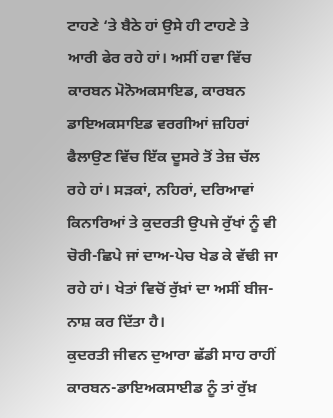ਟਾਹਣੇ ‘ਤੇ ਬੈਠੇ ਹਾਂ ਉਸੇ ਹੀ ਟਾਹਣੇ ਤੇ ਆਰੀ ਫੇਰ ਰਹੇ ਹਾਂ। ਅਸੀਂ ਹਵਾ ਵਿੱਚ ਕਾਰਬਨ ਮੋਨੋਅਕਸਾਇਡ, ਕਾਰਬਨ ਡਾਇਅਕਸਾਇਡ ਵਰਗੀਆਂ ਜ਼ਹਿਰਾਂ ਫੈਲਾਉਣ ਵਿੱਚ ਇੱਕ ਦੂਸਰੇ ਤੋਂ ਤੇਜ਼ ਚੱਲ ਰਹੇ ਹਾਂ। ਸੜਕਾਂ, ਨਹਿਰਾਂ, ਦਰਿਆਵਾਂ ਕਿਨਾਰਿਆਂ ਤੇ ਕੁਦਰਤੀ ਉਪਜੇ ਰੁੱਖਾਂ ਨੂੰ ਵੀ ਚੋਰੀ-ਛਿਪੇ ਜਾਂ ਦਾਅ-ਪੇਚ ਖੇਡ ਕੇ ਵੱਢੀ ਜਾ ਰਹੇ ਹਾਂ। ਖੇਤਾਂ ਵਿਚੋਂ ਰੁੱਖ਼ਾਂ ਦਾ ਅਸੀਂ ਬੀਜ-ਨਾਸ਼ ਕਰ ਦਿੱਤਾ ਹੈ।
ਕੁਦਰਤੀ ਜੀਵਨ ਦੁਆਰਾ ਛੱਡੀ ਸਾਹ ਰਾਹੀਂ ਕਾਰਬਨ-ਡਾਇਅਕਸਾਈਡ ਨੂੰ ਤਾਂ ਰੁੱਖ਼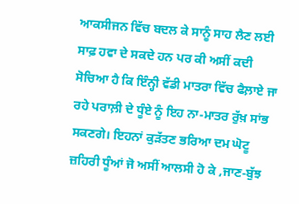ਆਕਸੀਜਨ ਵਿੱਚ ਬਦਲ ਕੇ ਸਾਨੂੰ ਸਾਹ ਲੈਣ ਲਈ ਸਾਫ਼ ਹਵਾ ਦੇ ਸਕਦੇ ਹਨ ਪਰ ਕੀ ਅਸੀਂ ਕਦੀ ਸੋਚਿਆ ਹੈ ਕਿ ਇੰਨ੍ਹੀ ਵੱਡੀ ਮਾਤਰਾ ਵਿੱਚ ਫੈਲ਼ਾਏ ਜਾ ਰਹੇ ਪਰਾਲ਼ੀ ਦੇ ਧੂੰਏ ਨੂੰ ਇਹ ਨਾ-ਮਾਤਰ ਰੁੱਖ਼ ਸਾਂਭ ਸਕਣਗੇ। ਇਹਨਾਂ ਕੁੜੱਤਣ ਭਰਿਆ ਦਮ ਘੋਟੂ ਜ਼ਹਿਰੀ ਧੂੰਆਂ ਜੋ ਅਸੀਂ ਆਲਸੀ ਹੋ ਕੇ ,ਜਾਣ-ਬੁੱਝ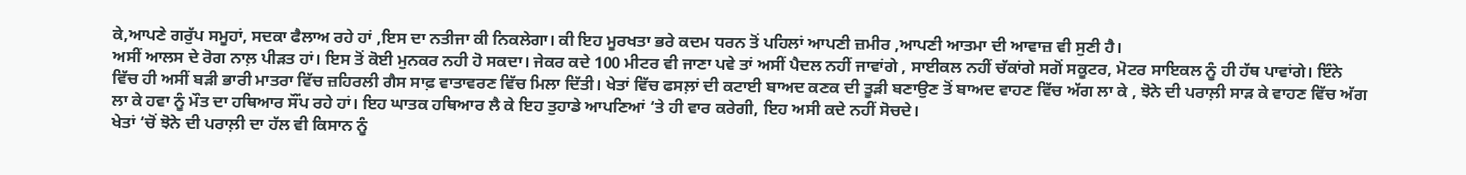ਕੇ,ਆਪਣੇ ਗਰੁੱਪ ਸਮੂਹਾਂ, ਸਦਕਾ ਫੈਲਾਅ ਰਹੇ ਹਾਂ ,ਇਸ ਦਾ ਨਤੀਜਾ ਕੀ ਨਿਕਲੇਗਾ। ਕੀ ਇਹ ਮੂਰਖਤਾ ਭਰੇ ਕਦਮ ਧਰਨ ਤੋਂ ਪਹਿਲਾਂ ਆਪਣੀ ਜ਼ਮੀਰ ,ਆਪਣੀ ਆਤਮਾ ਦੀ ਆਵਾਜ਼ ਵੀ ਸੁਣੀ ਹੈ।
ਅਸੀਂ ਆਲਸ ਦੇ ਰੋਗ ਨਾਲ਼ ਪੀੜਤ ਹਾਂ। ਇਸ ਤੋਂ ਕੋਈ ਮੁਨਕਰ ਨਹੀ ਹੋ ਸਕਦਾ। ਜੇਕਰ ਕਦੇ 100 ਮੀਟਰ ਵੀ ਜਾਣਾ ਪਵੇ ਤਾਂ ਅਸੀਂ ਪੈਦਲ ਨਹੀਂ ਜਾਵਾਂਗੇ , ਸਾਈਕਲ ਨਹੀਂ ਚੱਕਾਂਗੇ ਸਗੋਂ ਸਕੂਟਰ, ਮੋਟਰ ਸਾਇਕਲ ਨੂੰ ਹੀ ਹੱਥ ਪਾਵਾਂਗੇ। ਇੰਨੇ ਵਿੱਚ ਹੀ ਅਸੀਂ ਬੜੀ ਭਾਰੀ ਮਾਤਰਾ ਵਿੱਚ ਜ਼ਹਿਰਲੀ ਗੈਸ ਸਾਫ਼ ਵਾਤਾਵਰਣ ਵਿੱਚ ਮਿਲਾ ਦਿੱਤੀ। ਖੇਤਾਂ ਵਿੱਚ ਫਸਲ਼ਾਂ ਦੀ ਕਟਾਈ ਬਾਅਦ ਕਣਕ ਦੀ ਤੂੜੀ ਬਣਾਉਣ ਤੋਂ ਬਾਅਦ ਵਾਹਣ ਵਿੱਚ ਅੱਗ ਲਾ ਕੇ , ਝੋਨੇ ਦੀ ਪਰਾਲ਼ੀ ਸਾੜ ਕੇ ਵਾਹਣ ਵਿੱਚ ਅੱਗ ਲਾ ਕੇ ਹਵਾ ਨੂੰ ਮੌਤ ਦਾ ਹਥਿਆਰ ਸੌਂਪ ਰਹੇ ਹਾਂ। ਇਹ ਘਾਤਕ ਹਥਿਆਰ ਲੈ ਕੇ ਇਹ ਤੁਹਾਡੇ ਆਪਣਿਆਂ ‘ਤੇ ਹੀ ਵਾਰ ਕਰੇਗੀ, ਇਹ ਅਸੀ ਕਦੇ ਨਹੀਂ ਸੋਚਦੇ।
ਖੇਤਾਂ ‘ਚੋਂ ਝੋਨੇ ਦੀ ਪਰਾਲ਼ੀ ਦਾ ਹੱਲ ਵੀ ਕਿਸਾਨ ਨੂੰ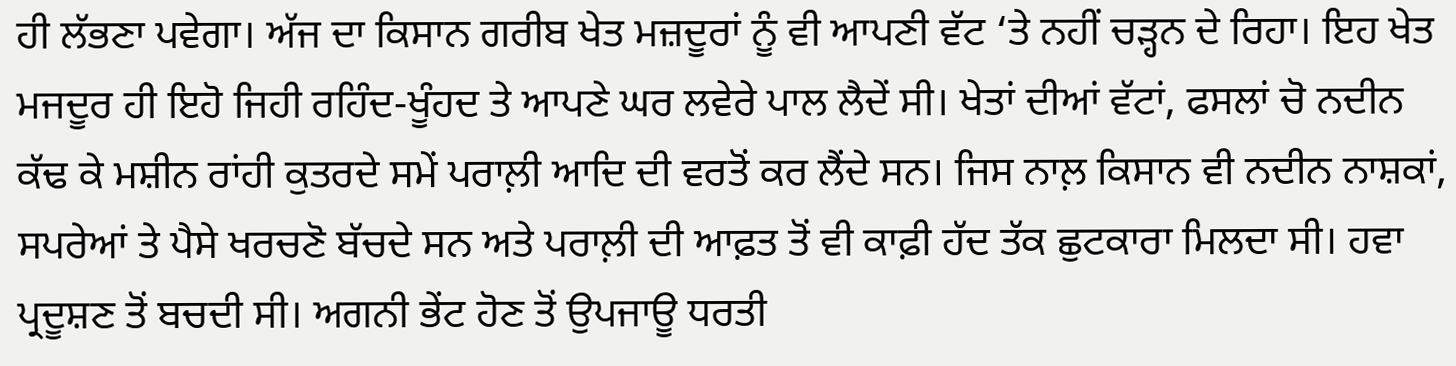ਹੀ ਲੱਭਣਾ ਪਵੇਗਾ। ਅੱਜ ਦਾ ਕਿਸਾਨ ਗਰੀਬ ਖੇਤ ਮਜ਼ਦੂਰਾਂ ਨੂੰ ਵੀ ਆਪਣੀ ਵੱਟ ‘ਤੇ ਨਹੀਂ ਚੜ੍ਹਨ ਦੇ ਰਿਹਾ। ਇਹ ਖੇਤ ਮਜਦੂਰ ਹੀ ਇਹੋ ਜਿਹੀ ਰਹਿੰਦ-ਖੂੰਹਦ ਤੇ ਆਪਣੇ ਘਰ ਲਵੇਰੇ ਪਾਲ ਲੈਦੇਂ ਸੀ। ਖੇਤਾਂ ਦੀਆਂ ਵੱਟਾਂ, ਫਸਲਾਂ ਚੋ ਨਦੀਨ ਕੱਢ ਕੇ ਮਸ਼ੀਨ ਰਾਂਹੀ ਕੁਤਰਦੇ ਸਮੇਂ ਪਰਾਲ਼ੀ ਆਦਿ ਦੀ ਵਰਤੋਂ ਕਰ ਲੈਂਦੇ ਸਨ। ਜਿਸ ਨਾਲ਼ ਕਿਸਾਨ ਵੀ ਨਦੀਨ ਨਾਸ਼ਕਾਂ, ਸਪਰੇਆਂ ਤੇ ਪੈਸੇ ਖਰਚਣੋ ਬੱਚਦੇ ਸਨ ਅਤੇ ਪਰਾਲ਼ੀ ਦੀ ਆਫ਼ਤ ਤੋਂ ਵੀ ਕਾਫ਼ੀ ਹੱਦ ਤੱਕ ਛੁਟਕਾਰਾ ਮਿਲਦਾ ਸੀ। ਹਵਾ ਪ੍ਰਦੂਸ਼ਣ ਤੋਂ ਬਚਦੀ ਸੀ। ਅਗਨੀ ਭੇਂਟ ਹੋਣ ਤੋਂ ਉਪਜਾਊ ਧਰਤੀ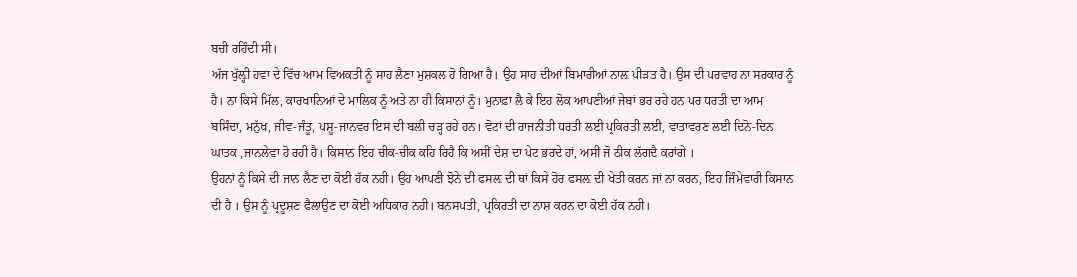ਬਚੀ ਰਹਿੰਦੀ ਸੀ।
ਅੱਜ ਖੁੱਲ਼੍ਹੀ ਹਵਾ ਦੇ ਵਿੱਚ ਆਮ ਵਿਅਕਤੀ ਨੂੰ ਸਾਹ ਲੈਣਾ ਮੁਸ਼ਕਲ ਹੋ ਗਿਆ ਹੈ। ਉਹ ਸਾਹ ਦੀਆਂ ਬਿਮਾਰੀਆਂ ਨਾਲ਼ ਪੀੜਤ ਹੈ। ਉਸ ਦੀ ਪਰਵਾਹ ਨਾ ਸਰਕਾਰ ਨੂੰ ਹੈ। ਨਾ ਕਿਸੇ ਮਿੱਲ, ਕਾਰਖਾਨਿਆਂ ਦੇ ਮਾਲਿਕ ਨੂੰ ਅਤੇ ਨਾ ਹੀ ਕਿਸਾਨਾਂ ਨੂੰ। ਮੁਨਾਫ਼ਾ ਲੈ ਕੇ ਇਹ ਲੋਕ ਆਪਣੀਆਂ ਜੇਬਾਂ ਭਰ ਰਹੇ ਹਨ ਪਰ ਧਰਤੀ ਦਾ ਆਮ ਬਸਿੰਦਾ, ਮਨੁੱਖ, ਜੀਵ-ਜੰਤੂ, ਪਸ਼ੂ-ਜਾਨਵਰ ਇਸ ਦੀ ਬਲੀ ਚੜ੍ਹ ਰਹੇ ਹਨ। ਵੋਟਾਂ ਦੀ ਰਾਜਨੀਤੀ ਧਰਤੀ ਲਈ ਪ੍ਰਕਿਰਤੀ ਲਈ, ਵਾਤਾਵਰਣ ਲਈ ਦਿਨੋ-ਦਿਨ ਘਾਤਕ ,ਜਾਨਲੇਵਾ ਹੋ ਰਹੀ ਹੈ। ਕਿਸਾਨ ਇਹ ਚੀਕ-ਚੀਕ ਕਹਿ ਰਿਹੈ ਕਿ ਅਸੀਂ ਦੇਸ਼ ਦਾ ਪੇਟ ਭਰਦੇ ਹਾਂ, ਅਸੀਂ ਜੋ ਠੀਕ ਲੱਗਦੈ ਕਰਾਂਗੇ ।
ਉਹਨਾਂ ਨੂੰ ਕਿਸੇ ਦੀ ਜਾਨ ਲੈਣ ਦਾ ਕੋਈ ਹੱਕ ਨਹੀ। ਉਹ ਆਪਣੀ ਝੋਨੇ ਦੀ ਫਸਲ਼ ਦੀ ਥਾਂ ਕਿਸੇ ਹੋਰ ਫਸਲ਼ ਦੀ ਖੇਤੀ ਕਰਨ ਜਾਂ ਨਾ ਕਰਨ, ਇਹ ਜਿੰਮੇਵਾਰੀ ਕਿਸਾਨ ਦੀ ਹੈ । ਉਸ ਨੂੰ ਪ੍ਰਦੂਸ਼ਣ ਫੈਲਾਉਣ ਦਾ ਕੋਈ ਅਧਿਕਾਰ ਨਹੀ। ਬਨਸਪਤੀ, ਪ੍ਰਕਿਰਤੀ ਦਾ ਨਾਸ਼ ਕਰਨ ਦਾ ਕੋਈ ਹੱਕ ਨਹੀ।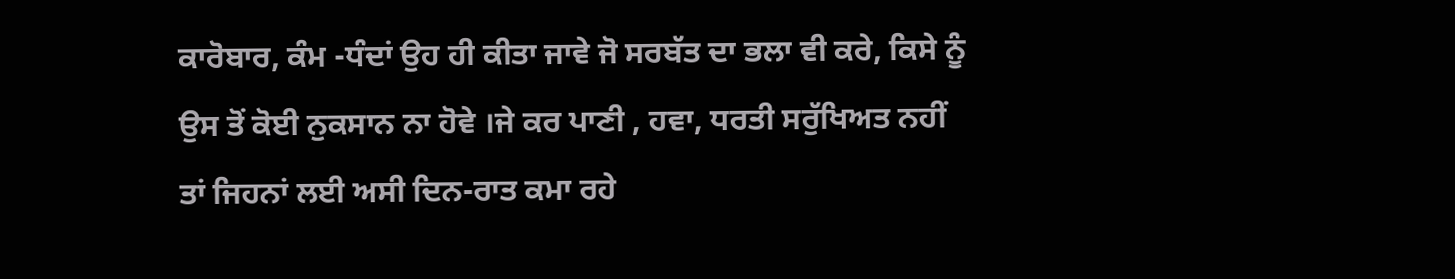ਕਾਰੋਬਾਰ, ਕੰਮ -ਧੰਦਾਂ ਉਹ ਹੀ ਕੀਤਾ ਜਾਵੇ ਜੋ ਸਰਬੱਤ ਦਾ ਭਲਾ ਵੀ ਕਰੇ, ਕਿਸੇ ਨੂੰ ਉਸ ਤੋਂ ਕੋਈ ਨੁਕਸਾਨ ਨਾ ਹੋਵੇ ।ਜੇ ਕਰ ਪਾਣੀ , ਹਵਾ, ਧਰਤੀ ਸਰੁੱਖਿਅਤ ਨਹੀਂ ਤਾਂ ਜਿਹਨਾਂ ਲਈ ਅਸੀ ਦਿਨ-ਰਾਤ ਕਮਾ ਰਹੇ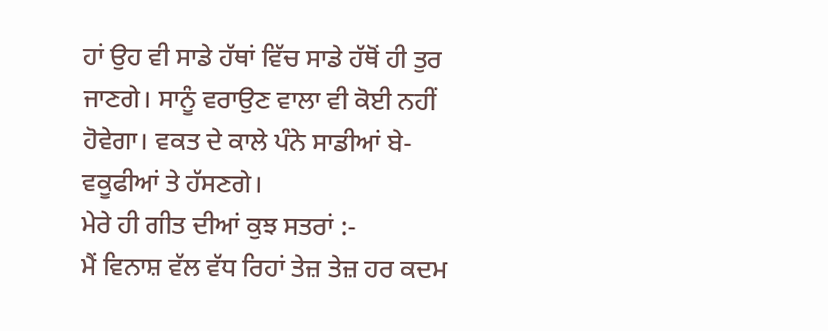ਹਾਂ ਉਹ ਵੀ ਸਾਡੇ ਹੱਥਾਂ ਵਿੱਚ ਸਾਡੇ ਹੱਥੋਂ ਹੀ ਤੁਰ ਜਾਣਗੇ। ਸਾਨੂੰ ਵਰਾਉਣ ਵਾਲਾ ਵੀ ਕੋਈ ਨਹੀਂ ਹੋਵੇਗਾ। ਵਕਤ ਦੇ ਕਾਲੇ ਪੰਨੇ ਸਾਡੀਆਂ ਬੇ-ਵਕੂਫੀਆਂ ਤੇ ਹੱਸਣਗੇ।
ਮੇਰੇ ਹੀ ਗੀਤ ਦੀਆਂ ਕੁਝ ਸਤਰਾਂ :-
ਮੈਂ ਵਿਨਾਸ਼ ਵੱਲ ਵੱਧ ਰਿਹਾਂ ਤੇਜ਼ ਤੇਜ਼ ਹਰ ਕਦਮ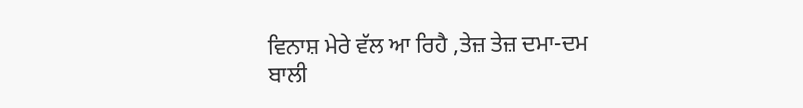ਵਿਨਾਸ਼ ਮੇਰੇ ਵੱਲ ਆ ਰਿਹੈ ,ਤੇਜ਼ ਤੇਜ਼ ਦਮਾ-ਦਮ
ਬਾਲੀ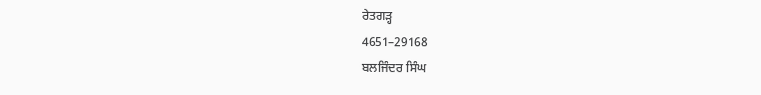ਰੇਤਗੜ੍ਹ
4651–29168
ਬਲਜਿੰਦਰ ਸਿੰਘ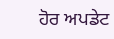ਹੋਰ ਅਪਡੇਟ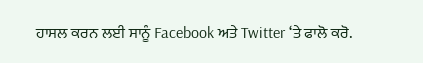ਹਾਸਲ ਕਰਨ ਲਈ ਸਾਨੂੰ Facebook ਅਤੇ Twitter ‘ਤੇ ਫਾਲੋ ਕਰੋ.